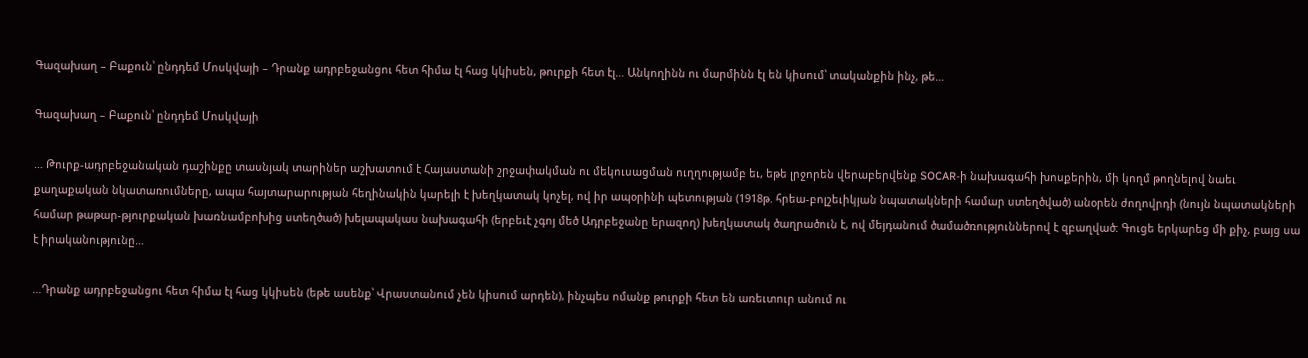Գազախաղ – Բաքուն՝ ընդդեմ Մոսկվայի – Դրանք ադրբեջանցու հետ հիմա էլ հաց կկիսեն, թուրքի հետ էլ… Անկողինն ու մարմինն էլ են կիսում՝ տականքին ինչ, թե…

Գազախաղ – Բաքուն՝ ընդդեմ Մոսկվայի

… Թուրք-ադրբեջանական դաշինքը տասնյակ տարիներ աշխատում է Հայաստանի շրջափակման ու մեկուսացման ուղղությամբ եւ, եթե լրջորեն վերաբերվենք SOCAR-ի նախագահի խոսքերին, մի կողմ թողնելով նաեւ քաղաքական նկատառումները, ապա հայտարարության հեղինակին կարելի է խեղկատակ կոչել, ով իր ապօրինի պետության (1918թ. հրեա-բոլշեւիկյան նպատակների համար ստեղծված) անօրեն ժողովրդի (նույն նպատակների համար թաթար-թյուրքական խառնամբոխից ստեղծած) խելապակաս նախագահի (երբեւէ չգոյ մեծ Ադրբեջանը երազող) խեղկատակ ծաղրածուն է, ով մեյդանում ծամածռություններով է զբաղված: Գուցե երկարեց մի քիչ, բայց սա է իրականությունը…

…Դրանք ադրբեջանցու հետ հիմա էլ հաց կկիսեն (եթե ասենք՝ Վրաստանում չեն կիսում արդեն), ինչպես ոմանք թուրքի հետ են առեւտուր անում ու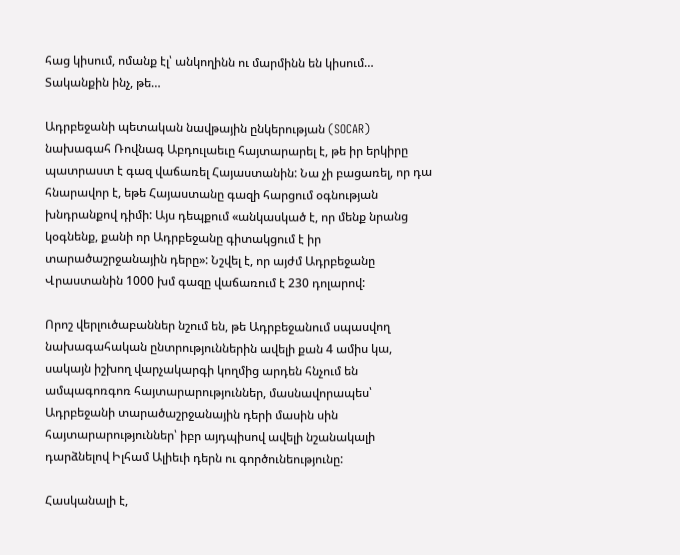հաց կիսում, ոմանք էլ՝ անկողինն ու մարմինն են կիսում… Տականքին ինչ, թե…

Ադրբեջանի պետական նավթային ընկերության (SOCAR) նախագահ Ռովնագ Աբդուլաեւը հայտարարել է, թե իր երկիրը պատրաստ է գազ վաճառել Հայաստանին: Նա չի բացառել, որ դա հնարավոր է, եթե Հայաստանը գազի հարցում օգնության խնդրանքով դիմի: Այս դեպքում «անկասկած է, որ մենք նրանց կօգնենք, քանի որ Ադրբեջանը գիտակցում է իր տարածաշրջանային դերը»: Նշվել է, որ այժմ Ադրբեջանը Վրաստանին 1000 խմ գազը վաճառում է 230 դոլարով:

Որոշ վերլուծաբաններ նշում են, թե Ադրբեջանում սպասվող նախագահական ընտրություններին ավելի քան 4 ամիս կա, սակայն իշխող վարչակարգի կողմից արդեն հնչում են ամպագոռգոռ հայտարարություններ, մասնավորապես՝ Ադրբեջանի տարածաշրջանային դերի մասին սին հայտարարություններ՝ իբր այդպիսով ավելի նշանակալի դարձնելով Իլհամ Ալիեւի դերն ու գործունեությունը:

Հասկանալի է,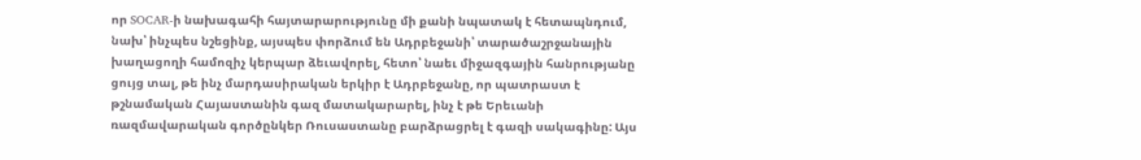որ SOCAR-ի նախագահի հայտարարությունը մի քանի նպատակ է հետապնդում, նախ՝ ինչպես նշեցինք, այսպես փորձում են Ադրբեջանի՝ տարածաշրջանային խաղացողի համոզիչ կերպար ձեւավորել, հետո՝ նաեւ միջազգային հանրությանը ցույց տալ, թե ինչ մարդասիրական երկիր է Ադրբեջանը, որ պատրաստ է թշնամական Հայաստանին գազ մատակարարել, ինչ է թե Երեւանի ռազմավարական գործընկեր Ռուսաստանը բարձրացրել է գազի սակագինը: Այս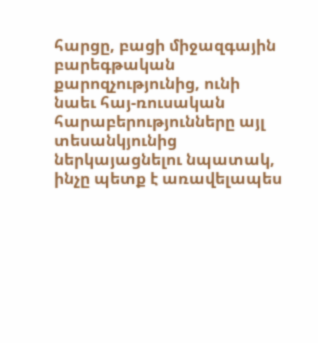հարցը, բացի միջազգային բարեգթական քարոզչությունից, ունի նաեւ հայ-ռուսական հարաբերությունները այլ տեսանկյունից ներկայացնելու նպատակ, ինչը պետք է առավելապես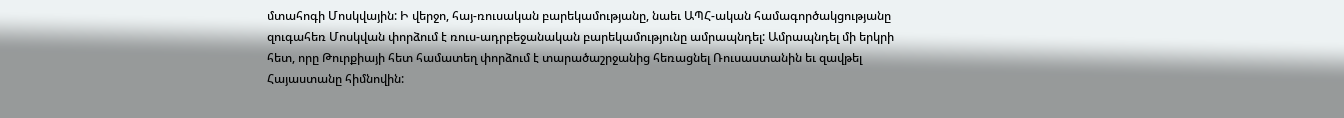մտահոգի Մոսկվային: Ի վերջո, հայ-ռուսական բարեկամությանը, նաեւ ԱՊՀ-ական համագործակցությանը զուգահեռ Մոսկվան փորձում է ռուս-ադրբեջանական բարեկամությունը ամրապնդել: Ամրապնդել մի երկրի հետ, որը Թուրքիայի հետ համատեղ փորձում է տարածաշրջանից հեռացնել Ռուսաստանին եւ զավթել Հայաստանը հիմնովին: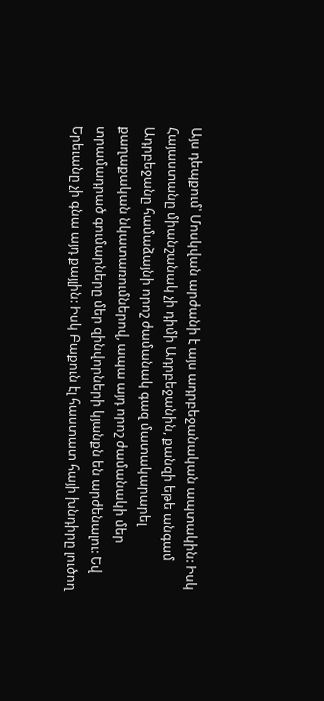Այս դեպքում՝ Մոսկվան արժանի է այս ադրբեջանական ապտակին: Իսկ Հայաստանը միանշանակ չի դիմի Ադրբեջանին, քանզի եթե անգամ Ադրբեջանը համաձայնի որոշ ժամանակ գազ մատակարարել քաղաքական նկատառումներով, ապա այդ որոշ ժամանակի մեր տրամադրած գումարները մեր զինվորների կյանքն են արժենալու: Եվ Երեւանը չի գնա այդ քայլին: Իսկ Բաքուն էլ հաստատ հայի խնդիրը լուծող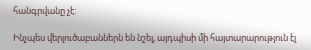հանգրվանը չէ:

Ինչպես վերլուծաբաններն են նշել, այդպիսի մի հայտարարություն էլ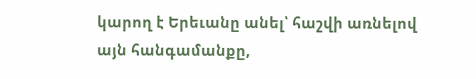կարող է Երեւանը անել՝ հաշվի առնելով այն հանգամանքը,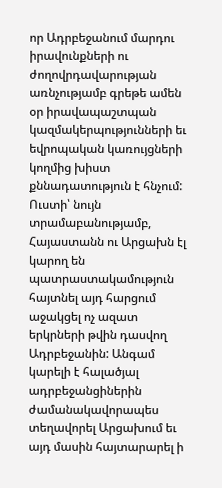որ Ադրբեջանում մարդու իրավունքների ու ժողովրդավարության առնչությամբ գրեթե ամեն օր իրավապաշտպան կազմակերպությունների եւ եվրոպական կառույցների կողմից խիստ քննադատություն է հնչում: Ուստի՝ նույն տրամաբանությամբ, Հայաստանն ու Արցախն էլ կարող են պատրաստակամություն հայտնել այդ հարցում աջակցել ոչ ազատ երկրների թվին դասվող Ադրբեջանին: Անգամ կարելի է հալածյալ ադրբեջանցիներին ժամանակավորապես տեղավորել Արցախում եւ այդ մասին հայտարարել ի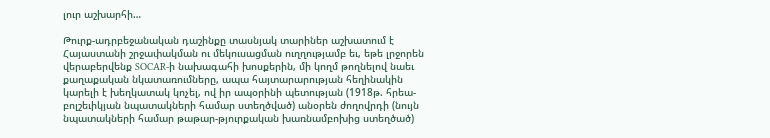լուր աշխարհի…

Թուրք-ադրբեջանական դաշինքը տասնյակ տարիներ աշխատում է Հայաստանի շրջափակման ու մեկուսացման ուղղությամբ եւ, եթե լրջորեն վերաբերվենք SOCAR-ի նախագահի խոսքերին, մի կողմ թողնելով նաեւ քաղաքական նկատառումները, ապա հայտարարության հեղինակին կարելի է խեղկատակ կոչել, ով իր ապօրինի պետության (1918թ. հրեա-բոլշեւիկյան նպատակների համար ստեղծված) անօրեն ժողովրդի (նույն նպատակների համար թաթար-թյուրքական խառնամբոխից ստեղծած)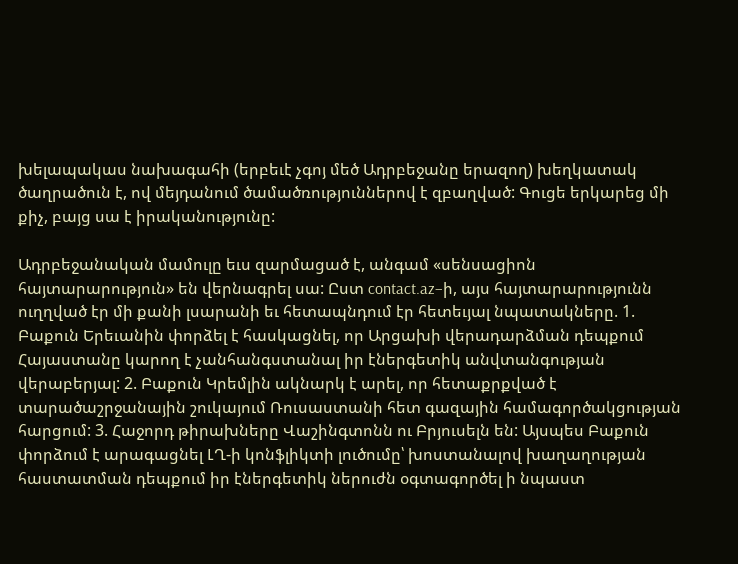խելապակաս նախագահի (երբեւէ չգոյ մեծ Ադրբեջանը երազող) խեղկատակ ծաղրածուն է, ով մեյդանում ծամածռություններով է զբաղված: Գուցե երկարեց մի քիչ, բայց սա է իրականությունը:

Ադրբեջանական մամուլը եւս զարմացած է, անգամ «սենսացիոն հայտարարություն» են վերնագրել սա: Ըստ contact.az–ի, այս հայտարարությունն ուղղված էր մի քանի լսարանի եւ հետապնդում էր հետեւյալ նպատակները. 1. Բաքուն Երեւանին փորձել է հասկացնել, որ Արցախի վերադարձման դեպքում Հայաստանը կարող է չանհանգստանալ իր էներգետիկ անվտանգության վերաբերյալ: 2. Բաքուն Կրեմլին ակնարկ է արել, որ հետաքրքված է տարածաշրջանային շուկայում Ռուսաստանի հետ գազային համագործակցության հարցում: 3. Հաջորդ թիրախները Վաշինգտոնն ու Բրյուսելն են: Այսպես Բաքուն փորձում է արագացնել ԼՂ-ի կոնֆլիկտի լուծումը՝ խոստանալով խաղաղության հաստատման դեպքում իր էներգետիկ ներուժն օգտագործել ի նպաստ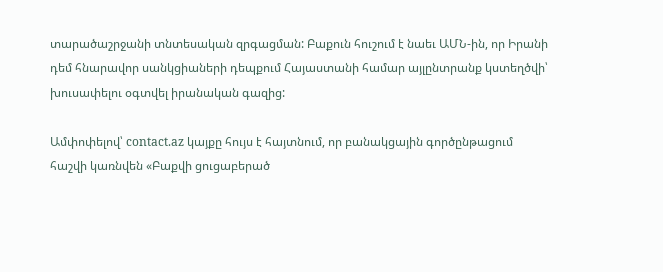տարածաշրջանի տնտեսական զրգացման: Բաքուն հուշում է նաեւ ԱՄՆ-ին, որ Իրանի դեմ հնարավոր սանկցիաների դեպքում Հայաստանի համար այլընտրանք կստեղծվի՝ խուսափելու օգտվել իրանական գազից:

Ամփոփելով՝ contact.az կայքը հույս է հայտնում, որ բանակցային գործընթացում հաշվի կառնվեն «Բաքվի ցուցաբերած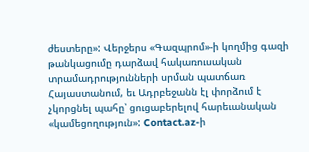ժեստերը»: Վերջերս «Գազպրոմ»-ի կողմից գազի թանկացումը դարձավ հակառուսական տրամադրությունների սրման պատճառ Հայաստանում, եւ Ադրբեջանն էլ փորձում է չկորցնել պահը՝ ցուցաբերելով հարեւանական «կամեցողություն»: Contact.az-ի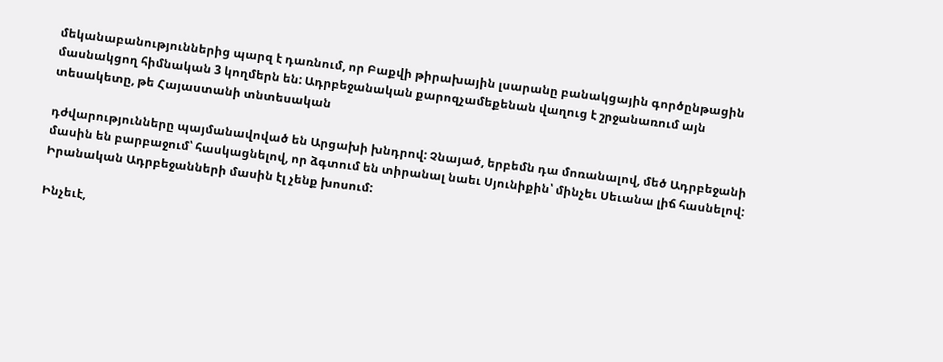մեկանաբանություններից պարզ է դառնում, որ Բաքվի թիրախային լսարանը բանակցային գործընթացին մասնակցող հիմնական 3 կողմերն են: Ադրբեջանական քարոզչամեքենան վաղուց է շրջանառում այն տեսակետը, թե Հայաստանի տնտեսական

դժվարությունները պայմանավոված են Արցախի խնդրով: Չնայած, երբեմն դա մոռանալով, մեծ Ադրբեջանի մասին են բարբաջում՝ հասկացնելով, որ ձգտում են տիրանալ նաեւ Սյունիքին՝ մինչեւ Սեւանա լիճ հասնելով: Իրանական Ադրբեջանների մասին էլ չենք խոսում:

Ինչեւէ,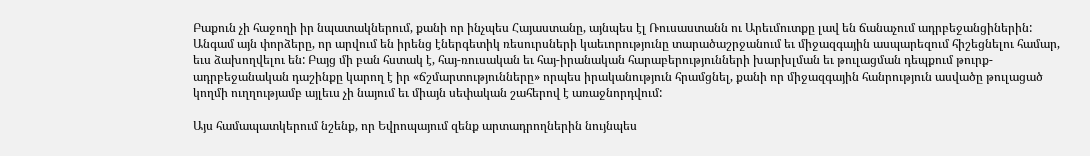Բաքուն չի հաջողի իր նպատակներում, քանի որ ինչպես Հայաստանը, այնպես էլ Ռուսաստանն ու Արեւմուտքը լավ են ճանաչում ադրբեջանցիներին: Անգամ այն փորձերը, որ արվում են իրենց էներգետիկ ռեսուրսների կաեւորությունը տարածաշրջանում եւ միջազգային ասպարեզում հիշեցնելու համար, եւս ձախողվելու են: Բայց մի բան հստակ է, հայ-ռուսական եւ հայ-իրանական հարաբերությունների խարխլման եւ թուլացման դեպքում թուրք-ադրբեջանական դաշինքը կարող է իր «ճշմարտությունները» որպես իրականություն հրամցնել, քանի որ միջազգային հանրություն ասվածը թուլացած կողմի ուղղությամբ այլեւս չի նայում եւ միայն սեփական շահերով է առաջնորդվում:

Այս համապատկերում նշենք, որ Եվրոպայում զենք արտադրողներին նույնպես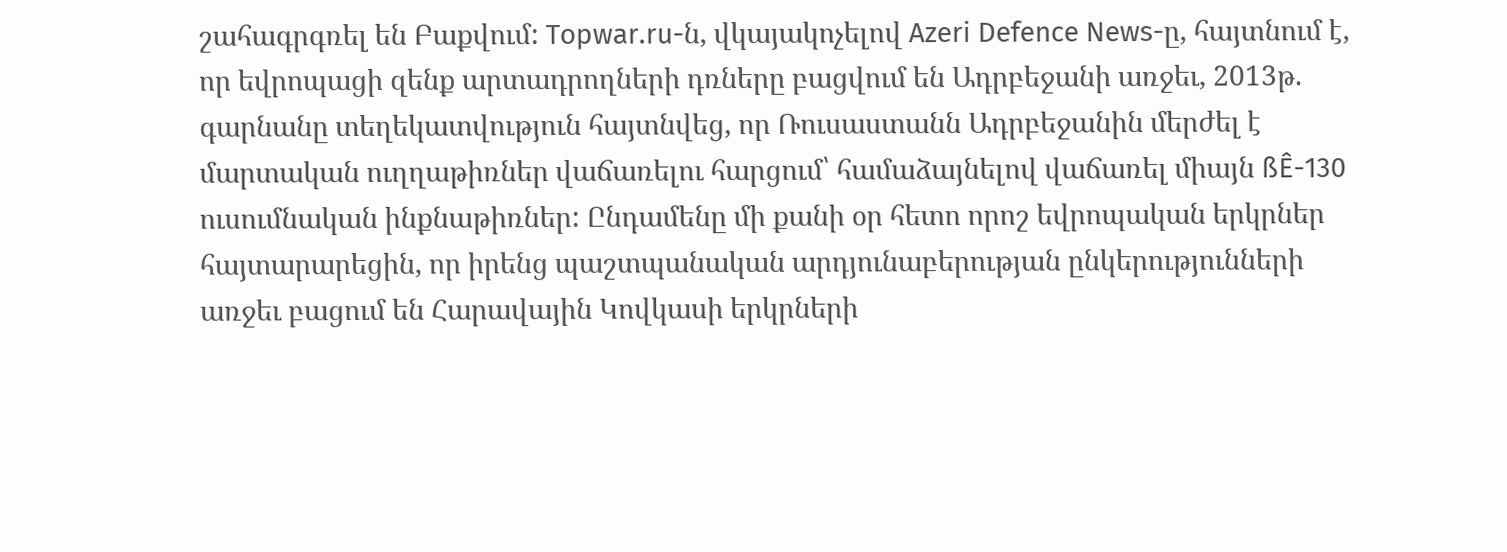շահագրգռել են Բաքվում: Topwar.ru-ն, վկայակոչելով Azeri Defence News-ը, հայտնում է, որ եվրոպացի զենք արտադրողների դռները բացվում են Ադրբեջանի առջեւ, 2013թ. գարնանը տեղեկատվություն հայտնվեց, որ Ռուսաստանն Ադրբեջանին մերժել է մարտական ուղղաթիռներ վաճառելու հարցում՝ համաձայնելով վաճառել միայն ßÊ-130 ուսումնական ինքնաթիռներ: Ընդամենը մի քանի օր հետո որոշ եվրոպական երկրներ հայտարարեցին, որ իրենց պաշտպանական արդյունաբերության ընկերությունների առջեւ բացում են Հարավային Կովկասի երկրների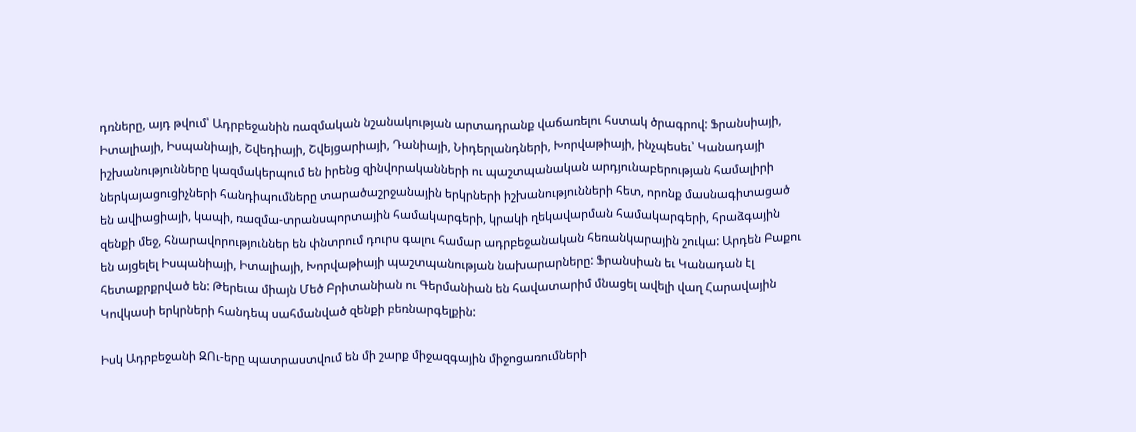դռները, այդ թվում՝ Ադրբեջանին ռազմական նշանակության արտադրանք վաճառելու հստակ ծրագրով: Ֆրանսիայի, Իտալիայի, Իսպանիայի, Շվեդիայի, Շվեյցարիայի, Դանիայի, Նիդերլանդների, Խորվաթիայի, ինչպեսեւ՝ Կանադայի իշխանությունները կազմակերպում են իրենց զինվորականների ու պաշտպանական արդյունաբերության համալիրի ներկայացուցիչների հանդիպումները տարածաշրջանային երկրների իշխանությունների հետ, որոնք մասնագիտացած են ավիացիայի, կապի, ռազմա-տրանսպորտային համակարգերի, կրակի ղեկավարման համակարգերի, հրաձգային զենքի մեջ, հնարավորություններ են փնտրում դուրս գալու համար ադրբեջանական հեռանկարային շուկա: Արդեն Բաքու են այցելել Իսպանիայի, Իտալիայի, Խորվաթիայի պաշտպանության նախարարները: Ֆրանսիան եւ Կանադան էլ հետաքրքրված են: Թերեւա միայն Մեծ Բրիտանիան ու Գերմանիան են հավատարիմ մնացել ավելի վաղ Հարավային Կովկասի երկրների հանդեպ սահմանված զենքի բեռնարգելքին:

Իսկ Ադրբեջանի ԶՈւ-երը պատրաստվում են մի շարք միջազգային միջոցառումների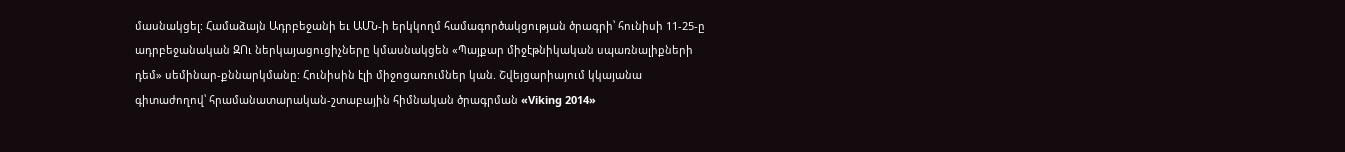մասնակցել: Համաձայն Ադրբեջանի եւ ԱՄՆ-ի երկկողմ համագործակցության ծրագրի՝ հունիսի 11-25-ը ադրբեջանական ԶՈւ ներկայացուցիչները կմասնակցեն «Պայքար միջէթնիկական սպառնալիքների դեմ» սեմինար-քննարկմանը: Հունիսին էլի միջոցառումներ կան. Շվեյցարիայում կկայանա գիտաժողով՝ հրամանատարական-շտաբային հիմնական ծրագրման «Viking 2014»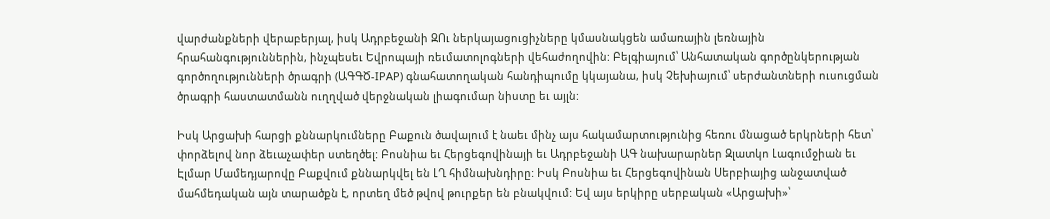վարժանքների վերաբերյալ, իսկ Ադրբեջանի ԶՈւ ներկայացուցիչները կմասնակցեն ամառային լեռնային հրահանգություններին, ինչպեսեւ Եվրոպայի ռեւմատոլոգների վեհաժողովին: Բելգիայում՝ Անհատական գործընկերության գործողությունների ծրագրի (ԱԳԳԾ-IPAP) գնահատողական հանդիպումը կկայանա, իսկ Չեխիայում՝ սերժանտների ուսուցման ծրագրի հաստատմանն ուղղված վերջնական լիագումար նիստը եւ այլն:

Իսկ Արցախի հարցի քննարկումները Բաքուն ծավալում է նաեւ մինչ այս հակամարտությունից հեռու մնացած երկրների հետ՝ փորձելով նոր ձեւաչափեր ստեղծել: Բոսնիա եւ Հերցեգովինայի եւ Ադրբեջանի ԱԳ նախարարներ Զլատկո Լագումջիան եւ Էլմար Մամեդյարովը Բաքվում քննարկվել են ԼՂ հիմնախնդիրը: Իսկ Բոսնիա եւ Հերցեգովինան Սերբիայից անջատված մահմեդական այն տարածքն է, որտեղ մեծ թվով թուրքեր են բնակվում: Եվ այս երկիրը սերբական «Արցախի»՝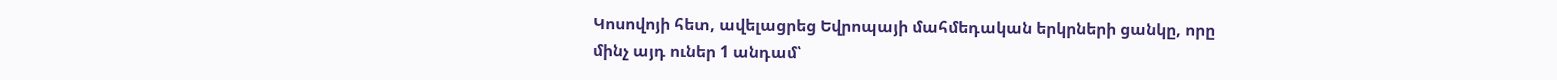Կոսովոյի հետ, ավելացրեց Եվրոպայի մահմեդական երկրների ցանկը, որը մինչ այդ ուներ 1 անդամ՝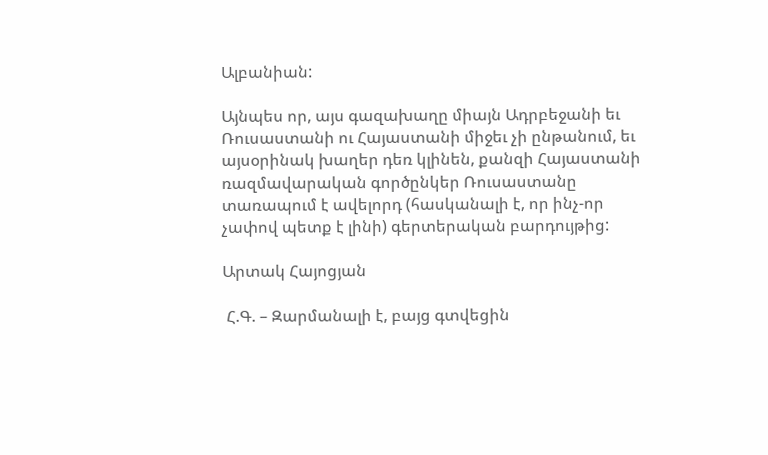Ալբանիան:

Այնպես որ, այս գազախաղը միայն Ադրբեջանի եւ Ռուսաստանի ու Հայաստանի միջեւ չի ընթանում, եւ այսօրինակ խաղեր դեռ կլինեն, քանզի Հայաստանի ռազմավարական գործընկեր Ռուսաստանը տառապում է ավելորդ (հասկանալի է, որ ինչ-որ չափով պետք է լինի) գերտերական բարդույթից:

Արտակ Հայոցյան

 Հ.Գ. – Զարմանալի է, բայց գտվեցին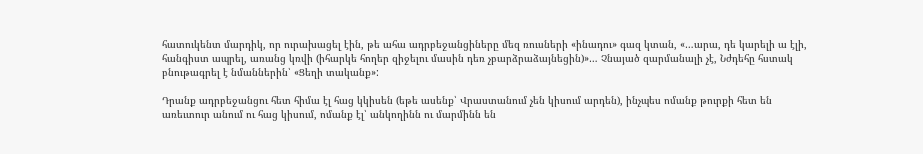հատուկենտ մարդիկ, որ ուրախացել էին, թե ահա ադրբեջանցիները մեզ ռուսների «ինադու» գազ կտան, «…արա, դե կարելի ա էլի, հանգիստ ապրել, առանց կռվի (իհարկե հողեր զիջելու մասին դեռ չբարձրաձայնեցին)»… Չնայած զարմանալի չէ, Նժդեհը հստակ բնութագրել է նմաններին՝ «Ցեղի տականք»:

Դրանք ադրբեջանցու հետ հիմա էլ հաց կկիսեն (եթե ասենք՝ Վրաստանում չեն կիսում արդեն), ինչպես ոմանք թուրքի հետ են առեւտուր անում ու հաց կիսում, ոմանք էլ՝ անկողինն ու մարմինն են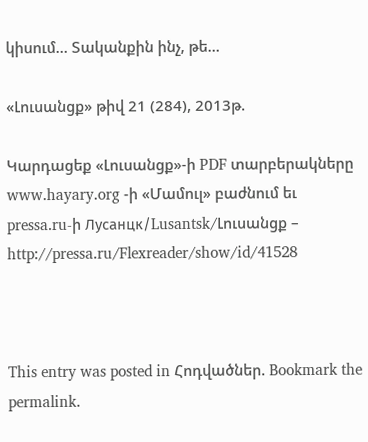կիսում… Տականքին ինչ, թե…

«Լուսանցք» թիվ 21 (284), 2013թ.

Կարդացեք «Լուսանցք»-ի PDF տարբերակները www.hayary.org -ի «Մամուլ» բաժնում եւ pressa.ru-ի Лусанцк/Lusantsk/Լուսանցք – http://pressa.ru/Flexreader/show/id/41528



This entry was posted in Հոդվածներ. Bookmark the permalink.